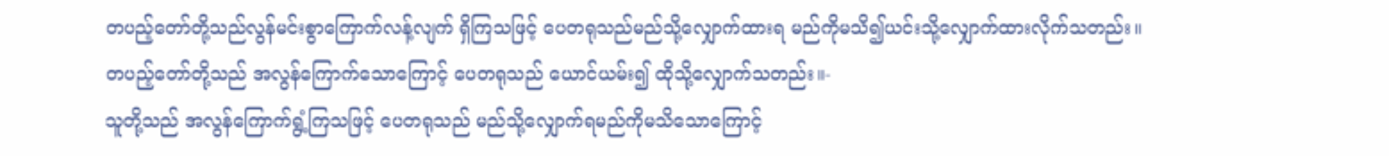တပည့်တော်တို့သည်လွန်မင်းစွာကြောက်လန့်လျက် ရှိကြသဖြင့် ပေတရုသည်မည်သို့လျှောက်ထားရ မည်ကိုမသိ၍ယင်းသို့လျှောက်ထားလိုက်သတည်း။
တပည့်တော်တို့သည် အလွန်ကြောက်သောကြောင့် ပေတရုသည် ယောင်ယမ်း၍ ထိုသို့လျှောက်သတည်း။-
သူတို့သည် အလွန်ကြောက်ရွံ့ကြသဖြင့် ပေတရုသည် မည်သို့လျှောက်ရမည်ကိုမသိသောကြောင့်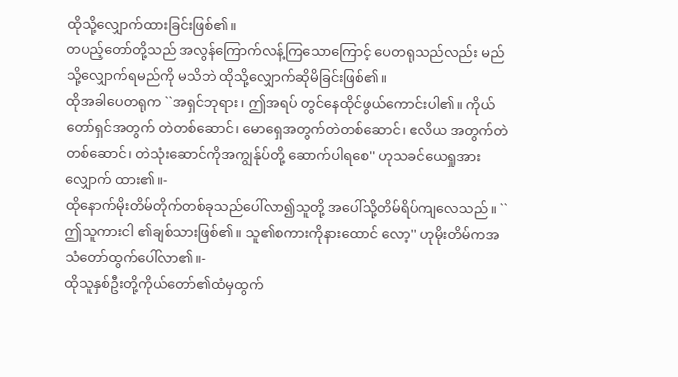ထိုသို့လျှောက်ထားခြင်းဖြစ်၏။
တပည့်တော်တို့သည် အလွန်ကြောက်လန့်ကြသောကြောင့် ပေတရုသည်လည်း မည်သို့လျှောက်ရမည်ကို မသိဘဲ ထိုသို့လျှောက်ဆိုမိခြင်းဖြစ်၏။
ထိုအခါပေတရုက ``အရှင်ဘုရား၊ ဤအရပ် တွင်နေထိုင်ဖွယ်ကောင်းပါ၏။ ကိုယ်တော်ရှင်အတွက် တဲတစ်ဆောင်၊ မောရှေအတွက်တဲတစ်ဆောင်၊ ဧလိယ အတွက်တဲတစ်ဆောင်၊ တဲသုံးဆောင်ကိုအကျွန်ုပ်တို့ ဆောက်ပါရစေ'' ဟုသခင်ယေရှုအားလျှောက် ထား၏။-
ထိုနောက်မိုးတိမ်တိုက်တစ်ခုသည်ပေါ်လာ၍သူတို့ အပေါ်သို့တိမ်ရိပ်ကျလေသည်။ ``ဤသူကားငါ ၏ချစ်သားဖြစ်၏။ သူ၏စကားကိုနားထောင် လော့'' ဟုမိုးတိမ်ကအသံတော်ထွက်ပေါ်လာ၏။-
ထိုသူနှစ်ဦးတို့ကိုယ်တော်၏ထံမှထွက်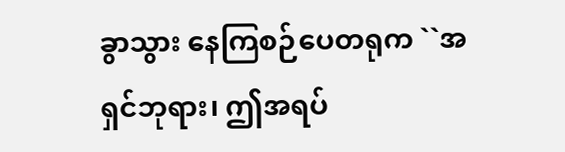ခွာသွား နေကြစဉ်ပေတရုက ``အရှင်ဘုရား၊ ဤအရပ်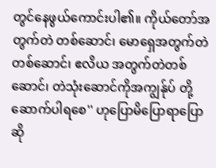တွင်နေဖွယ်ကောင်းပါ၏။ ကိုယ်တော်အတွက်တဲ တစ်ဆောင်၊ မောရှေအတွက်တဲတစ်ဆောင်၊ ဧလိယ အတွက်တဲတစ်ဆောင်၊ တဲသုံးဆောင်ကိုအကျွန်ုပ် တို့ဆောက်ပါရစေ'' ဟုပြောမိပြောရာပြောဆို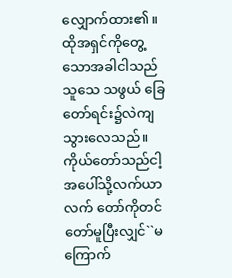လျှောက်ထား၏။
ထိုအရှင်ကိုတွေ့သောအခါငါသည်သူသေ သဖွယ် ခြေတော်ရင်း၌လဲကျသွားလေသည်။ ကိုယ်တော်သည်ငါ့အပေါ်သို့လက်ယာလက် တော်ကိုတင်တော်မူပြီးလျှင်``မကြောက်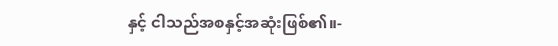နှင့် ငါသည်အစနှင့်အဆုံးဖြစ်၏။-